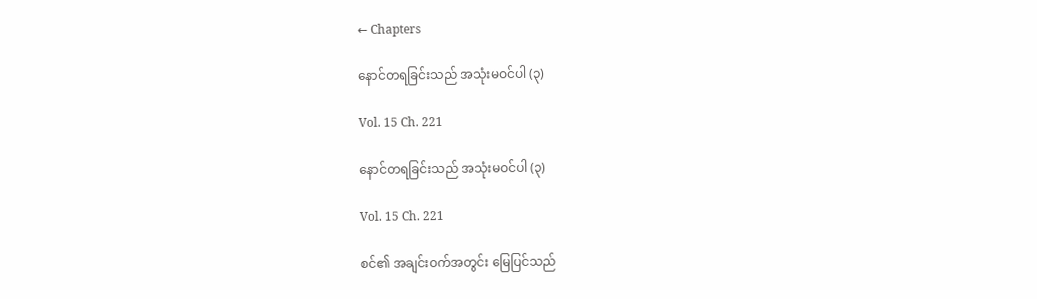← Chapters

နောင်တရခြင်းသည် အသုံးမဝင်ပါ (၃)

Vol. 15 Ch. 221

နောင်တရခြင်းသည် အသုံးမဝင်ပါ (၃)

Vol. 15 Ch. 221

စင်၏ အချင်းဝက်အတွင်း မြေပြင်သည်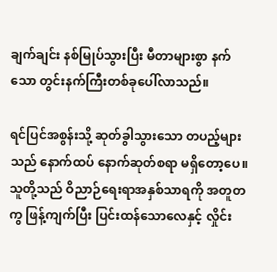ချက်ချင်း နစ်မြုပ်သွားပြီး မီတာများစွာ နက်သော တွင်းနက်ကြီးတစ်ခုပေါ်လာသည်။

ရင်ပြင်အစွန်းသို့ ဆုတ်ခွါသွားသော တပည့်များသည် နောက်ထပ် နောက်ဆုတ်စရာ မရှိတော့ပေ။ သူတို့သည် ဝိညာဉ်ရေးရာအနှစ်သာရကို အတူတကွ ဖြန့်ကျက်ပြီး ပြင်းထန်သောလေနှင့် လှိုင်း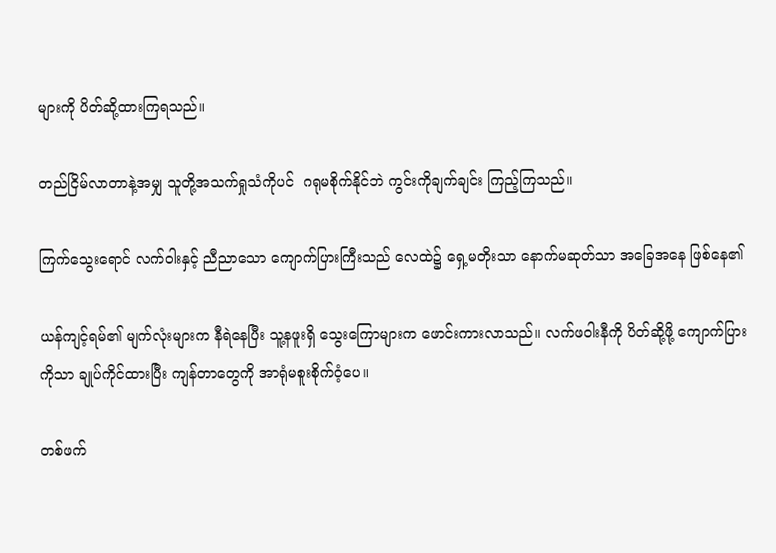များကို ပိတ်ဆို့ထားကြရသည်။

တည်ငြိမ်လာတာနဲ့အမျှ သူတို့အသက်ရှုသံကိုပင်  ဂရုမစိုက်နိုင်ဘဲ ကွင်းကိုချက်ချင်း ကြည့်ကြသည်။

ကြက်သွေးရောင် လက်ဝါးနှင့် ညီညာသော ကျောက်ပြားကြီးသည် လေထဲ၌ ရှေ့မတိုးသာ နောက်မဆုတ်သာ အခြေအနေ ဖြစ်နေ၏

ယန်ကျင့်ရမ်၏ မျက်လုံးများက နီရဲနေပြီး သူ့နဖူးရှိ သွေးကြောများက ဖောင်းကားလာသည်။ လက်ဖဝါးနီကို ပိတ်ဆို့ဖို့ ကျောက်ပြားကိုသာ ချုပ်ကိုင်ထားပြီး ကျန်တာတွေကို အာရုံမစူးစိုက်ဝံ့ပေ။

တစ်ဖက်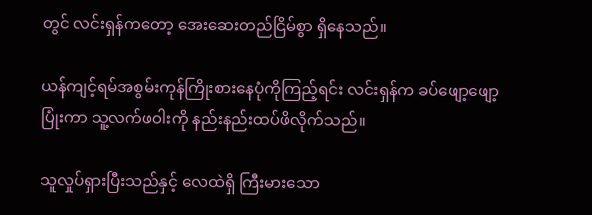တွင် လင်းရှန်ကတော့ အေးဆေးတည်ငြိမ်စွာ ရှိနေသည်။

ယန်ကျင့်ရမ်အစွမ်းကုန်ကြိုးစားနေပုံကိုကြည့်ရင်း လင်းရှန်က ခပ်ဖျော့ဖျော့ပြုံးကာ သူ့လက်ဖဝါးကို နည်းနည်းထပ်ဖိလိုက်သည်။

သူလှုပ်ရှားပြီးသည်နှင့် လေထဲရှိ ကြီးမားသော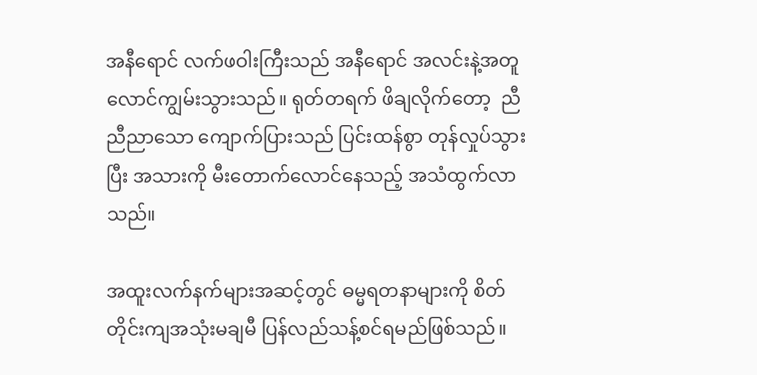အနီရောင် လက်ဖဝါးကြီးသည် အနီရောင် အလင်းနဲ့အတူ လောင်ကျွမ်းသွားသည်။ ရုတ်တရက် ဖိချလိုက်တော့  ညီညီညာသော ကျောက်ပြားသည် ပြင်းထန်စွာ တုန်လှုပ်သွားပြီး အသားကို မီးတောက်လောင်နေသည့် အသံထွက်လာသည်။

အထူးလက်နက်များအဆင့်တွင် ဓမ္မရတနာများကို စိတ်တိုင်းကျအသုံးမချမီ ပြန်လည်သန့်စင်ရမည်ဖြစ်သည်။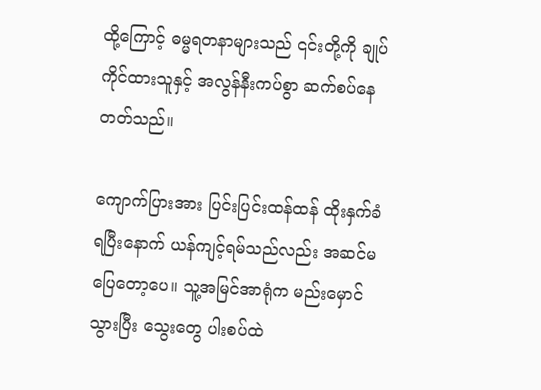ထို့ကြောင့် ဓမ္မရတနာများသည် ၎င်းတို့ကို ချုပ်ကိုင်ထားသူနှင့် အလွန်နီးကပ်စွာ ဆက်စပ်နေတတ်သည်။

ကျောက်ပြားအား ပြင်းပြင်းထန်ထန် ထိုးနှက်ခံရပြီးနောက် ယန်ကျင့်ရမ်သည်လည်း အဆင်မပြေတော့ပေ။ သူ့အမြင်အာရုံက မည်းမှောင်သွားပြီး သွေးတွေ ပါးစပ်ထဲ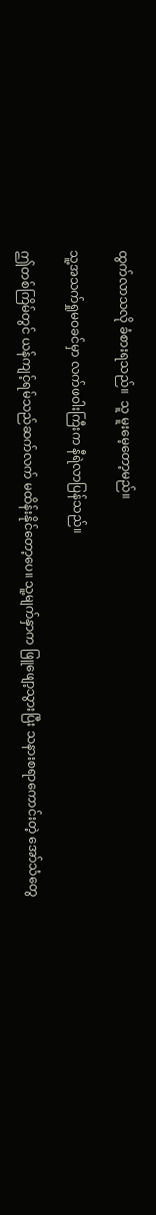ထွက်လာသလို ခံစားရသည်။  သူ မူးမေ့တော့မည်။

သူ့အသက်ရှုမဝခင်မှာ လက်ဖဝါးကြီးက နီရဲလာပြန်သည်။

ဤတစ်ကြိမ်တွင် ယန်ကျင့်ရမ်သည်ဆက်လက် မထိန်းနိုင်တော့ပေ။ သူ့မျက်နှာက ဖြူဖျော့သွားပြီး သနားစရာကောင်းတဲ့ အော်သံတွေ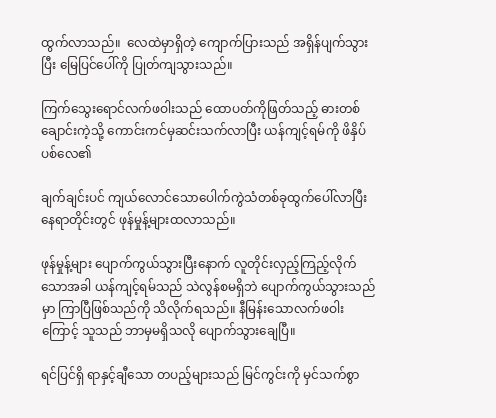ထွက်လာသည်။  လေထဲမှာရှိတဲ့ ကျောက်ပြားသည် အရှိန်ပျက်သွားပြီး မြေပြင်ပေါ်ကို ပြုတ်ကျသွားသည်။

ကြက်သွေးရောင်လက်ဖဝါးသည် ထောပတ်ကိုဖြတ်သည့် ဓားတစ်ချောင်းကဲ့သို့ ကောင်းကင်မှဆင်းသက်လာပြီး ယန်ကျင့်ရမ်ကို ဖိနှိပ်ပစ်လေ၏

ချက်ချင်းပင် ကျယ်လောင်သောပေါက်ကွဲသံတစ်ခုထွက်ပေါ်လာပြီး နေရာတိုင်းတွင် ဖုန်မှုန့်များထလာသည်။

ဖုန်မှုန့်များ ပျောက်ကွယ်သွားပြီးနောက် လူတိုင်းလှည့်ကြည့်လိုက်သောအခါ ယန်ကျင့်ရမ်သည် သဲလွန်စမရှိဘဲ ပျောက်ကွယ်သွားသည်မှာ ကြာပြီဖြစ်သည်ကို သိလိုက်ရသည်။ နီမြန်းသောလက်ဖဝါးကြောင့် သူသည် ဘာမှမရှိသလို ပျောက်သွားချေပြီ။

ရင်ပြင်ရှိ ရာနှင့်ချီသော တပည့်များသည် မြင်ကွင်းကို မှင်သက်စွာ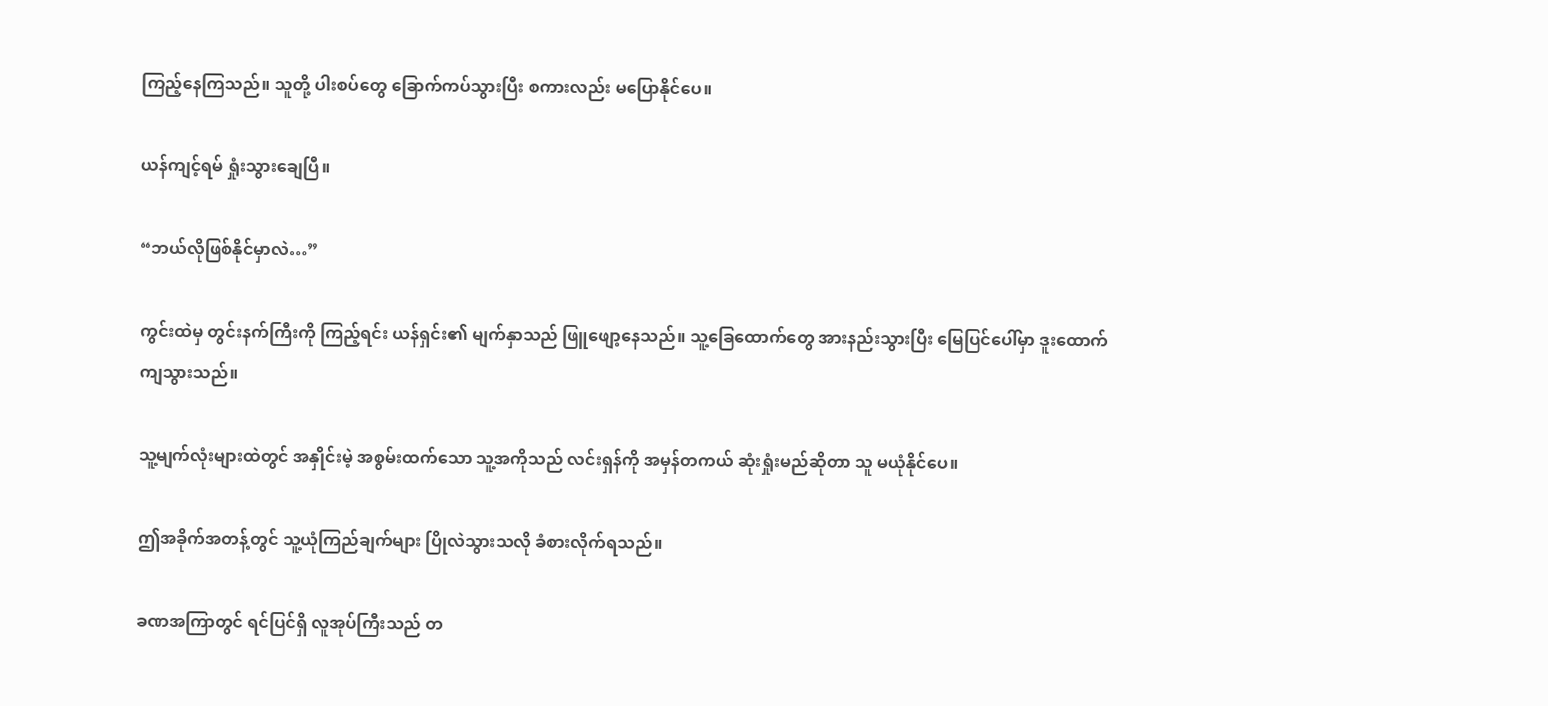ကြည့်နေကြသည်။ သူတို့ ပါးစပ်တွေ ခြောက်ကပ်သွားပြီး စကားလည်း မပြောနိုင်ပေ။

ယန်ကျင့်ရမ် ရှုံးသွားချေပြီ။

“ဘယ်လိုဖြစ်နိုင်မှာလဲ…”

ကွင်းထဲမှ တွင်းနက်ကြီးကို ကြည့်ရင်း ယန်ရှင်း၏ မျက်နှာသည် ဖြူဖျော့နေသည်။ သူ့ခြေထောက်တွေ အားနည်းသွားပြီး မြေပြင်ပေါ်မှာ ဒူးထောက်ကျသွားသည်။

သူ့မျက်လုံးများထဲတွင် အနှိုင်းမဲ့ အစွမ်းထက်သော သူ့အကိုသည် လင်းရှန်ကို အမှန်တကယ် ဆုံးရှုံးမည်ဆိုတာ သူ မယုံနိုင်ပေ။

ဤအခိုက်အတန့်တွင် သူ့ယုံကြည်ချက်များ ပြိုလဲသွားသလို ခံစားလိုက်ရသည်။

ခဏအကြာတွင် ရင်ပြင်ရှိ လူအုပ်ကြီးသည် တ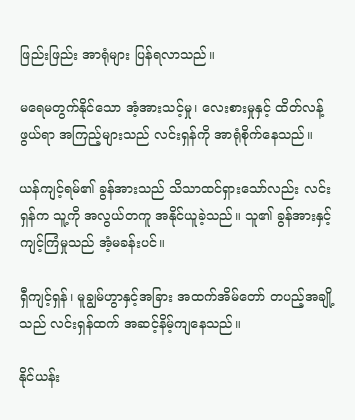ဖြည်းဖြည်း အာရုံများ ပြန်ရလာသည်။

မရေမတွက်နိုင်သော အံ့အားသင့်မှု၊ လေးစားမှုနှင့် ထိတ်လန့်ဖွယ်ရာ အကြည့်များသည် လင်းရှန်ကို အာရုံစိုက်နေသည်။

ယန်ကျင့်ရမ်၏ ခွန်အားသည် သိသာထင်ရှားသော်လည်း လင်းရှန်က သူ့ကို အလွယ်တကူ အနိုင်ယူခဲ့သည်။ သူ၏ ခွန်အားနှင့် ကျင့်ကြံမှုသည် အံ့မခန်းပင်။

ရှီကျင့်ရှန်၊ မူချွမ်ဟွာနှင့်အခြား အထက်အိမ်တော် တပည့်အချို့သည် လင်းရှန်ထက် အဆင့်နိမ့်ကျနေသည်။

နိုင်ယန်း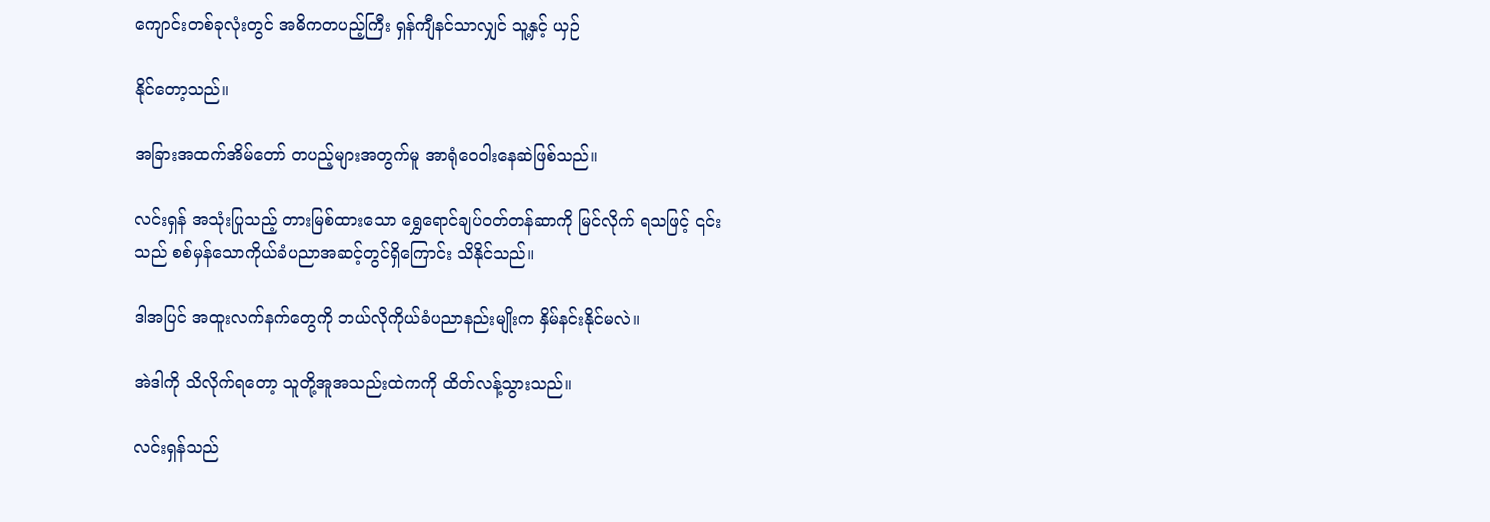ကျောင်းတစ်ခုလုံးတွင် အဓိကတပည့်ကြီး ရှန်ကျီနင်သာလျှင် သူ့နှင့် ယှဉ်

နိုင်တော့သည်။

အခြားအထက်အိမ်တော် တပည့်များအတွက်မူ အာရုံဝေဝါးနေဆဲဖြစ်သည်။

လင်းရှန် အသုံးပြုသည့် တားမြစ်ထားသော ရွှေရောင်ချပ်ဝတ်တန်ဆာကို မြင်လိုက် ရသဖြင့် ၎င်းသည် စစ်မှန်သောကိုယ်ခံပညာအဆင့်တွင်ရှိကြောင်း သိနိုင်သည်။

ဒါအပြင် အထူးလက်နက်တွေကို ဘယ်လိုကိုယ်ခံပညာနည်းမျိုးက နှိမ်နင်းနိုင်မလဲ။

အဲဒါကို သိလိုက်ရတော့ သူတို့အူအသည်းထဲကကို ထိတ်လန့်သွားသည်။

လင်းရှန်သည်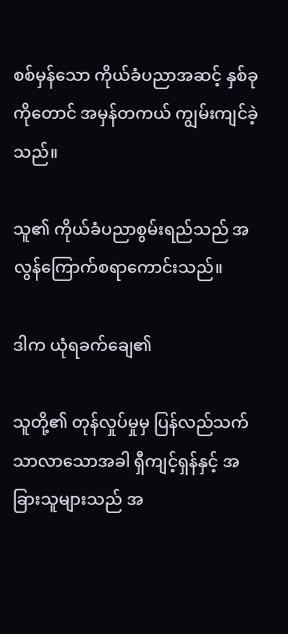စစ်မှန်သော ကိုယ်ခံပညာအဆင့် နှစ်ခုကိုတောင် အမှန်တကယ် ကျွမ်းကျင်ခဲ့သည်။

သူ၏ ကိုယ်ခံပညာစွမ်းရည်သည် အလွန်ကြောက်စရာကောင်းသည်။

ဒါက ယုံရခက်ချေ၏

သူတို့၏ တုန်လှုပ်မှုမှ ပြန်လည်သက်သာလာသောအခါ ရှီကျင့်ရှန်နှင့် အခြားသူများသည် အ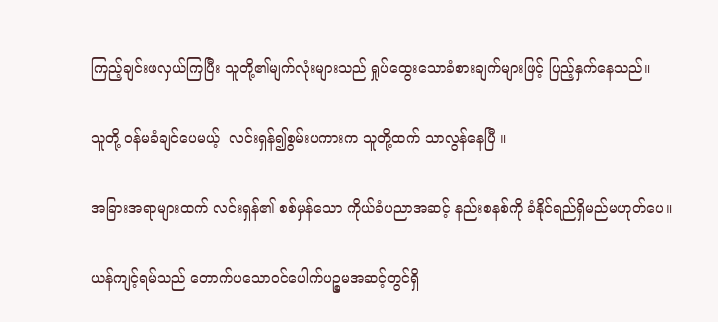ကြည့်ချင်းဖလှယ်ကြပြီး သူတို့၏မျက်လုံးများသည် ရှုပ်ထွေးသောခံစားချက်များဖြင့် ပြည့်နှက်နေသည်။

သူတို့ ဝန်မခံချင်ပေမယ့်  လင်းရှန်၍စွမ်းပကားက သူတို့ထက် သာလွန်နေပြီ ။

အခြားအရာများထက် လင်းရှန်၏ စစ်မှန်သော ကိုယ်ခံပညာအဆင့် နည်းစနစ်ကို ခံနိုင်ရည်ရှိမည်မဟုတ်ပေ။

ယန်ကျင့်ရမ်သည် တောက်ပသောဝင်ပေါက်ပဉ္စမအဆင့်တွင်ရှိ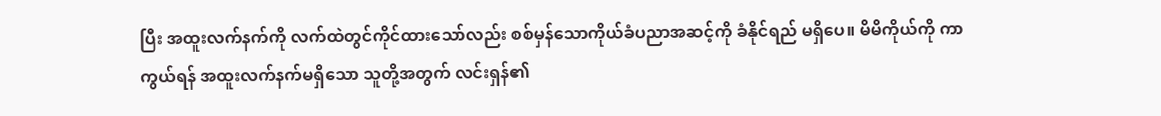ပြီး အထူးလက်နက်ကို လက်ထဲတွင်ကိုင်ထားသော်လည်း စစ်မှန်သောကိုယ်ခံပညာအဆင့်ကို ခံနိုင်ရည် မရှိပေ။ မိမိကိုယ်ကို ကာကွယ်ရန် အထူးလက်နက်မရှိသော သူတို့အတွက် လင်းရှန်၏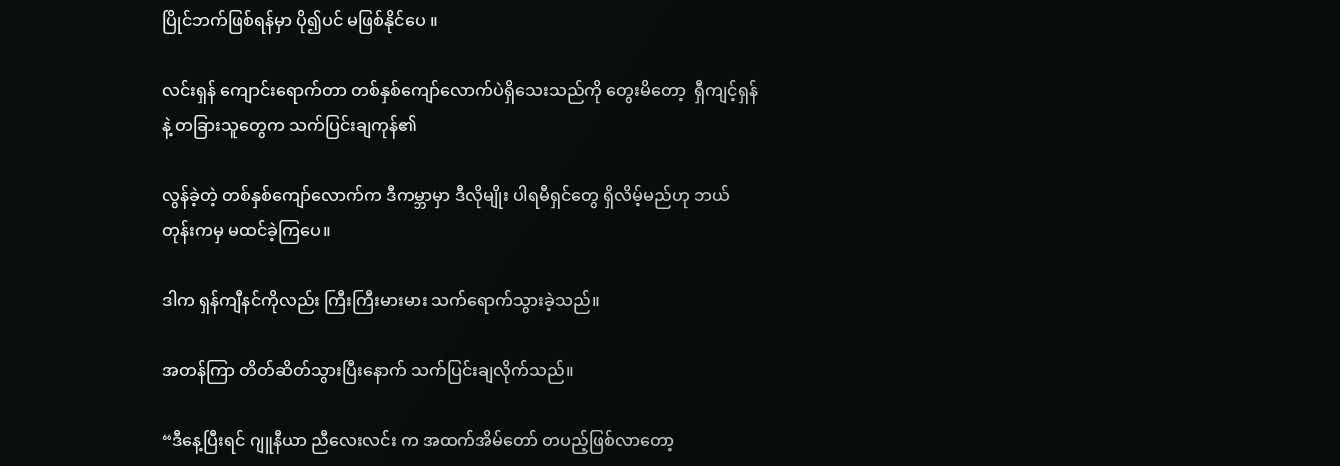ပြိုင်ဘက်ဖြစ်ရန်မှာ ပို၍ပင် မဖြစ်နိုင်ပေ ။

လင်းရှန် ကျောင်းရောက်တာ တစ်နှစ်ကျော်လောက်ပဲရှိသေးသည်ကို တွေးမိတော့  ရှီကျင့်ရှန်နဲ့ တခြားသူတွေက သက်ပြင်းချကုန်၏

လွန်ခဲ့တဲ့ တစ်နှစ်ကျော်လောက်က ဒီကမ္ဘာမှာ ဒီလိုမျိုး ပါရမီရှင်တွေ ရှိလိမ့်မည်ဟု ဘယ်တုန်းကမှ မထင်ခဲ့ကြပေ။

ဒါက ရှန်ကျီနင်ကိုလည်း ကြီးကြီးမားမား သက်ရောက်သွားခဲ့သည်။

အတန်ကြာ တိတ်ဆိတ်သွားပြီးနောက် သက်ပြင်းချလိုက်သည်။

“ဒီနေ့ပြီးရင် ဂျူနီယာ ညီလေးလင်း က အထက်အိမ်တော် တပည့်ဖြစ်လာတော့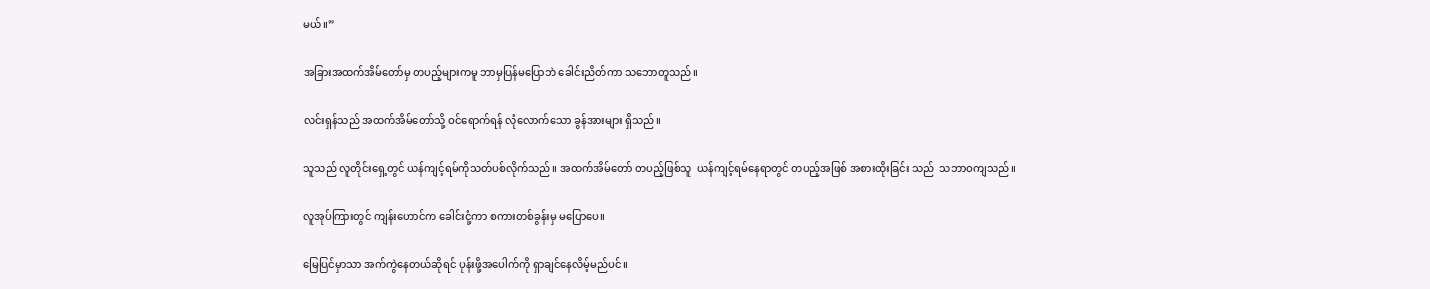မယ်။”

အခြားအထက်အိမ်တော်မှ တပည့်များကမူ ဘာမှပြန်မပြောဘဲ ခေါင်းညိတ်ကာ သဘောတူသည်။

လင်းရှန်သည် အထက်အိမ်တော်သို့ ဝင်ရောက်ရန် လုံလောက်သော ခွန်အားများ ရှိသည်။

သူသည် လူတိုင်းရှေ့တွင် ယန်ကျင့်ရမ်ကိုသတ်ပစ်လိုက်သည်။ အထက်အိမ်တော် တပည့်ဖြစ်သူ  ယန်ကျင့်ရမ်နေရာတွင် တပည့်အဖြစ် အစားထိုးခြင်း သည်  သဘာဝကျသည်။

လူအုပ်ကြားတွင် ကျန်းဟောင်က ခေါင်းငုံ့ကာ စကားတစ်ခွန်းမှ မပြောပေ။

မြေပြင်မှာသာ အက်ကွဲနေတယ်ဆိုရင် ပုန်းဖို့အပေါက်ကို ရှာချင်နေလိမ့်မည်ပင်။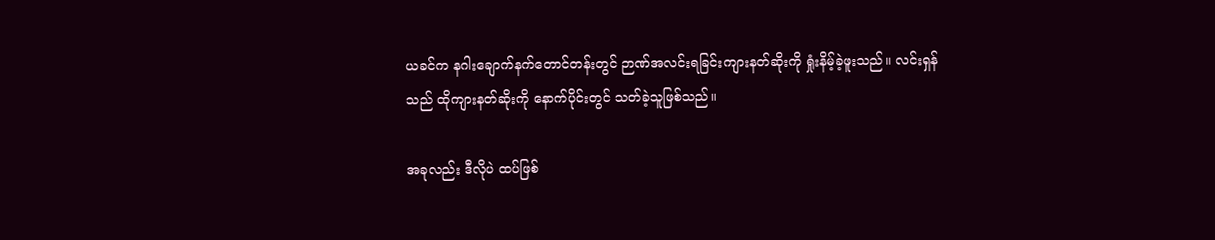ယခင်က နဂါးချောက်နက်တောင်တန်းတွင် ဉာဏ်အလင်းရခြင်းကျားနတ်ဆိုးကို ရှုံးနိမ့်ခဲ့ဖူးသည်။ လင်းရှန်သည် ထိုကျားနတ်ဆိုးကို နောက်ပိုင်းတွင် သတ်ခဲ့သူဖြစ်သည်။

အခုလည်း ဒီလိုပဲ ထပ်ဖြစ်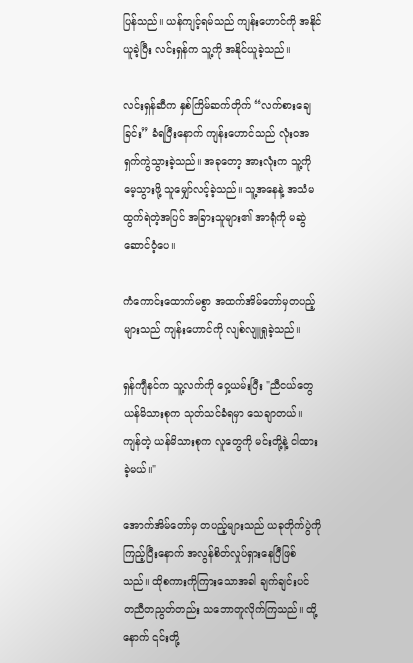ပြန်သည်။ ယန်ကျင့်ရမ်သည် ကျန်းဟောင်ကို အနိုင်ယူခဲ့ပြီး လင်းရှန်က သူ့ကို အနိုင်ယူခဲ့သည်။

လင်းရှန်ဆီက နှစ်ကြိမ်ဆက်တိုက် “လက်စားချေခြင်း” ခံရပြီးနောက် ကျန်းဟောင်သည် လုံးဝအရှက်ကွဲသွားခဲ့သည်။ အခုတော့ အားလုံးက သူ့ကို မေ့သွားဖို့ သူမျှော်လင့်ခဲ့သည်။ သူ့အနေနဲ့ အသံမထွက်ရဲတဲ့အပြင် အခြားသူများ၏ အာရုံကို မဆွဲဆောင်ဝံ့ပေ။

ကံကောင်းထောက်မစွာ အထက်အိမ်တော်မှတပည့်များသည် ကျန်းဟောင်ကို လျစ်လျူရှုခဲ့သည်။

ရှန်ကျီနင်က သူ့လက်ကို ဝှေ့ယမ်းပြီး "ညီငယ်တွေ ယန်မိသားစုက သုတ်သင်ခံရမှာ သေချာတယ်။ ကျန်တဲ့ ယန်မိသားစုက လူတွေကို မင်းတို့နဲ့ ငါထားခဲ့မယ်။"

အောက်အိမ်တော်မှ တပည့်များသည် ယခုတိုက်ပွဲကို ကြည့်ပြီးနောက် အလွန်စိတ်လှုပ်ရှားနေပြီဖြစ်သည်။ ထိုစကားကိုကြားသောအခါ ချက်ချင်းပင် တညီတညွတ်တည်း သဘောတူလိုက်ကြသည်။ ထို့နောက် ၎င်းတို့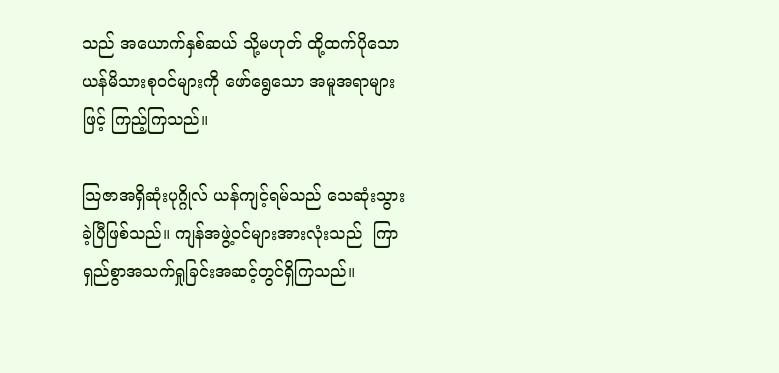သည် အယောက်နှစ်ဆယ် သို့မဟုတ် ထို့ထက်ပိုသောယန်မိသားစုဝင်များကို ဖော်ရွေသော အမူအရာများဖြင့် ကြည့်ကြသည်။

သြဇာအရှိဆုံးပုဂ္ဂိုလ် ယန်ကျင့်ရမ်သည် သေဆုံးသွားခဲ့ပြီဖြစ်သည်။ ကျန်အဖွဲ့ဝင်များအားလုံးသည်  ကြာရှည်စွာအသက်ရှုခြင်းအဆင့်တွင်ရှိကြသည်။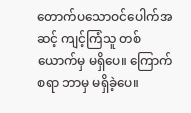တောက်ပသောဝင်ပေါက်အဆင့် ကျင့်ကြံသူ တစ်ယောက်မှ မရှိပေ။ ကြောက်စရာ ဘာမှ မရှိခဲ့ပေ။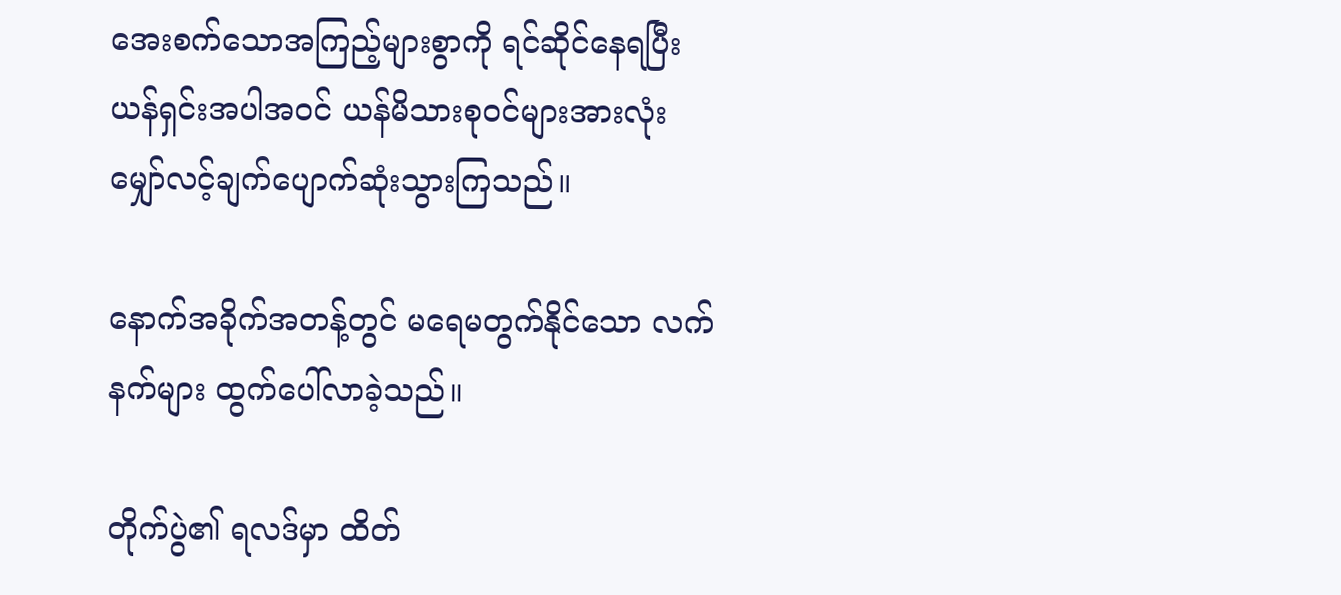အေးစက်သောအကြည့်များစွာကို ရင်ဆိုင်နေရပြီး  ယန်ရှင်းအပါအဝင် ယန်မိသားစုဝင်များအားလုံး မျှော်လင့်ချက်ပျောက်ဆုံးသွားကြသည်။

နောက်အခိုက်အတန့်တွင် မရေမတွက်နိုင်သော လက်နက်များ ထွက်ပေါ်လာခဲ့သည်။

တိုက်ပွဲ၏ ရလဒ်မှာ ထိတ်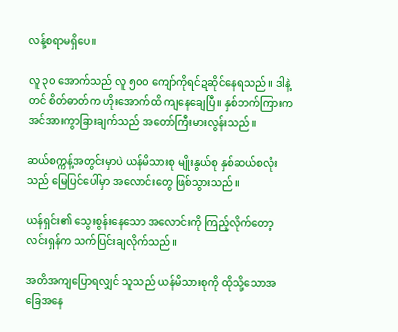လန့်စရာမရှိပေ။

လူ ၃၀ အောက်သည် လူ ၅၀၀ ကျော်ကိုရင်ဍဆိုင်နေရသည်။ ဒါနဲ့တင် စိတ်ဓာတ်က ဟိုးအောက်ထိ ကျနေချေပြီ။ နှစ်ဘက်ကြားက အင်အားကွာခြားချက်သည် အတော်ကြီးမားလွန်းသည်။

ဆယ်စက္ကန့်အတွင်းမှာပဲ ယန်မိသားစု မျိုးနွယ်စု နှစ်ဆယ်စလုံးသည် မြေပြင်ပေါ်မှာ အလောင်းတွေ ဖြစ်သွားသည်။

ယန်ရှင်း၏ သွေးစွန်းနေသော အလောင်းကို ကြည့်လိုက်တော့ လင်းရှန်က သက်ပြင်းချလိုက်သည်။

အတိအကျပြောရလျှင် သူသည် ယန်မိသားစုကို ထိုသို့သောအခြေအနေ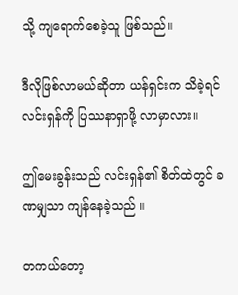သို့ ကျရောက်စေခဲ့သူ ဖြစ်သည်။

ဒီလိုဖြစ်လာမယ်ဆိုတာ ယန်ရှင်းက သိခဲ့ရင် လင်းရှန်ကို ပြဿနာရှာဖို့ လာမှာလား။

ဤမေးခွန်းသည် လင်းရှန်၏ စိတ်ထဲတွင် ခဏမျှသာ ကျန်နေခဲ့သည် ။

တကယ်တော့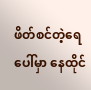ဖိတ်စင်တဲ့ရေပေါ်မှာ နေထိုင်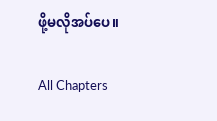ဖို့မလိုအပ်ပေ။

All Chapters